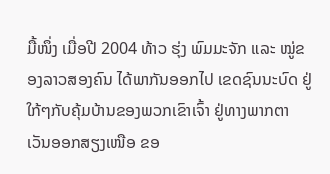ມື້ໜຶ່ງ ເມື່ອປີ 2004 ທ້າວ ຮຸ່ງ ພົມມະຈັກ ແລະ ໝູ່ຂອງລາວສອງຄົນ ໄດ້ພາກັນອອກໄປ ເຂດຊົນນະບົດ ຢູ່ໃກ້ໆກັບຄຸ້ມບ້ານຂອງພວກເຂົາເຈົ້າ ຢູ່ທາງພາກຕາເວັນອອກສຽງເໜືອ ຂອ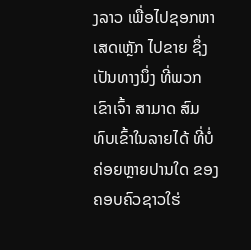ງລາວ ເພື່ອໄປຊອກຫາເສດເຫຼັກ ໄປຂາຍ ຊຶ່ງເປັນທາງນຶ່ງ ທີ່ພວກເຂົາເຈົ້າ ສາມາດ ສົມທົບເຂົ້າໃນລາຍໄດ້ ທີ່ບໍ່ຄ່ອຍຫຼາຍປານໃດ ຂອງຄອບຄົວຊາວໃຮ່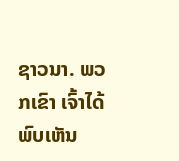ຊາວນາ. ພວກເຂົາ ເຈົ້າໄດ້ພົບເຫັນ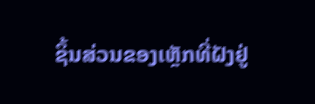ຊິ້ນສ່ວນຂອງເຫຼັກທີ່ຝັງຢູ່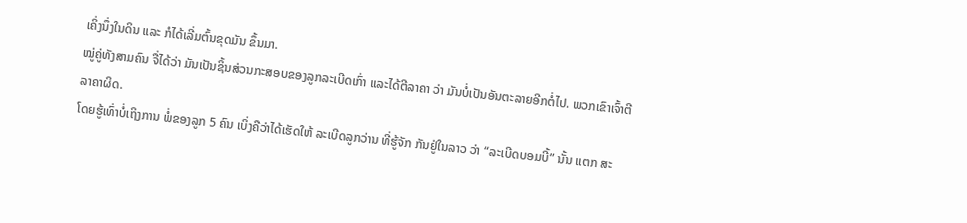ເຄິ່ງນຶ່ງໃນດິນ ແລະ ກໍໄດ້ເລີ່ມຕົ້ນຂຸດມັນ ຂຶ້ນມາ.
ໝູ່ຄູ່ທັງສາມຄົນ ຈື່ໄດ້ວ່າ ມັນເປັນຊິ້ນສ່ວນກະສອບຂອງລູກລະເບີດເກົ່າ ແລະໄດ້ຕີລາຄາ ວ່າ ມັນບໍ່ເປັນອັນຕະລາຍອີກຕໍ່ໄປ. ພວກເຂົາເຈົ້າຕີລາຄາຜິດ.
ໂດຍຮູ້ເທົ່າບໍ່ເຖິງການ ພໍ່ຂອງລູກ 5 ຄົນ ເບິ່ງຄືວ່າໄດ້ເຮັດໃຫ້ ລະເບີດລູກວ່ານ ທີ່ຮູ້ຈັກ ກັນຢູ່ໃນລາວ ວ່າ “ລະເບີດບອມບີ້” ນັ້ນ ແຕກ ສະ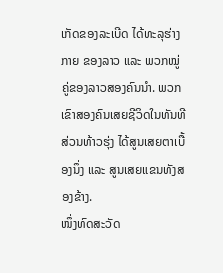ເກັດຂອງລະເບີດ ໄດ້ທະລຸຮ່າງກາຍ ຂອງລາວ ແລະ ພວກໝູ່ຄູ່ຂອງລາວສອງຄົນນຳ. ພວກເຂົາສອງຄົນເສຍຊີວິດໃນທັນທີ ສ່ວນທ້າວຮຸ່ງ ໄດ້ສູນເສຍຕາເບື້ອງນຶ່ງ ແລະ ສູນເສຍແຂນທັງສອງຂ້າງ.
ໜຶ່ງທົດສະວັດ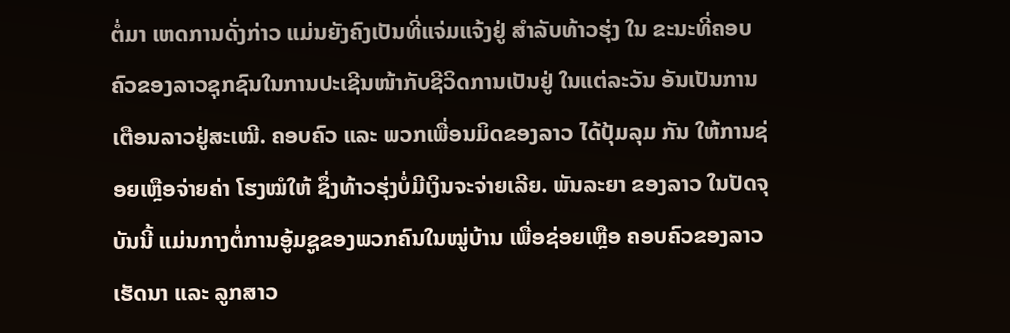ຕໍ່ມາ ເຫດການດັ່ງກ່າວ ແມ່ນຍັງຄົງເປັນທີ່ແຈ່ມແຈ້ງຢູ່ ສຳລັບທ້າວຮຸ່ງ ໃນ ຂະນະທີ່ຄອບຄົວຂອງລາວຊຸກຊົນໃນການປະເຊີນໜ້າກັບຊີວິດການເປັນຢູ່ ໃນແຕ່ລະວັນ ອັນເປັນການເຕືອນລາວຢູ່ສະເໝີ. ຄອບຄົວ ແລະ ພວກເພື່ອນມິດຂອງລາວ ໄດ້ປຸ້ມລຸມ ກັນ ໃຫ້ການຊ່ອຍເຫຼືອຈ່າຍຄ່າ ໂຮງໝໍໃຫ້ ຊຶ່ງທ້າວຮຸ່ງບໍ່ມີເງິນຈະຈ່າຍເລີຍ. ພັນລະຍາ ຂອງລາວ ໃນປັດຈຸບັນນີ້ ແມ່ນກາງຕໍ່ການອູ້ມຊູຂອງພວກຄົນໃນໝູ່ບ້ານ ເພື່ອຊ່ອຍເຫຼືອ ຄອບຄົວຂອງລາວ ເຮັດນາ ແລະ ລູກສາວ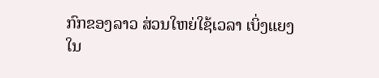ກົກຂອງລາວ ສ່ວນໃຫຍ່ໃຊ້ເວລາ ເບິ່ງແຍງ ໃນ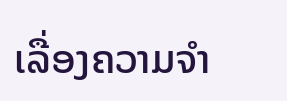ເລື່ອງຄວາມຈຳ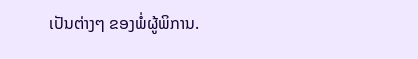ເປັນຕ່າງໆ ຂອງພໍ່ຜູ້ພິການ.